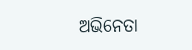ଅଭିନେତା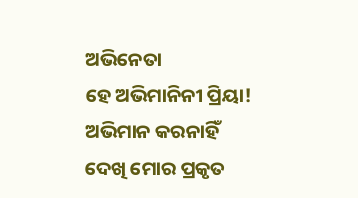ଅଭିନେତା
ହେ ଅଭିମାନିନୀ ପ୍ରିୟା!
ଅଭିମାନ କରନାହିଁ
ଦେଖି ମୋର ପ୍ରକୃତ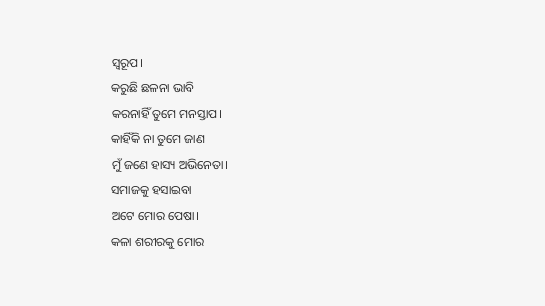ସ୍ଵରୂପ।
କରୁଛି ଛଳନା ଭାବି
କରନାହିଁ ତୁମେ ମନସ୍ତାପ।
କାହିଁକି ନା ତୁମେ ଜାଣ
ମୁଁ ଜଣେ ହାସ୍ୟ ଅଭିନେତା।
ସମାଜକୁ ହସାଇବା
ଅଟେ ମୋର ପେଷା।
କଳା ଶରୀରକୁ ମୋର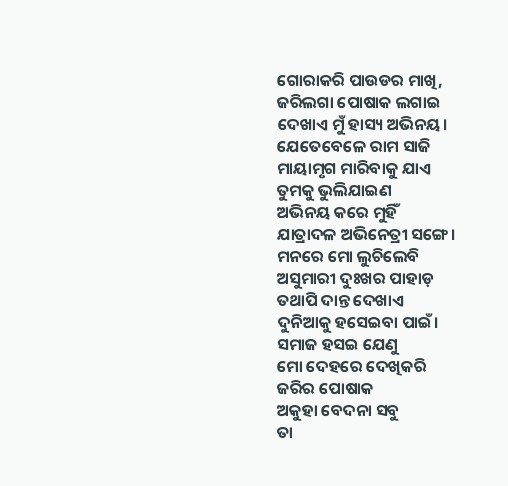ଗୋରାକରି ପାଉଡର ମାଖି,
ଜରିଲଗା ପୋଷାକ ଲଗାଇ
ଦେଖାଏ ମୁଁ ହାସ୍ୟ ଅଭିନୟ।
ଯେତେବେଳେ ରାମ ସାଜି
ମାୟାମୃଗ ମାରିବାକୁ ଯାଏ
ତୁମକୁ ଭୁଲିଯାଇଣ
ଅଭିନୟ କରେ ମୁହିଁ
ଯାତ୍ରାଦଳ ଅଭିନେତ୍ରୀ ସଙ୍ଗେ।
ମନରେ ମୋ ଲୁଚିଲେବି
ଅସୁମାରୀ ଦୁଃଖର ପାହାଡ଼
ତଥାପି ଦାନ୍ତ ଦେଖାଏ
ଦୁନିଆକୁ ହସେଇବା ପାଇଁ।
ସମାଜ ହସଇ ଯେଣୁ
ମୋ ଦେହରେ ଦେଖିକରି
ଜରିର ପୋଷାକ
ଅକୁହା ବେଦନା ସବୁ
ତା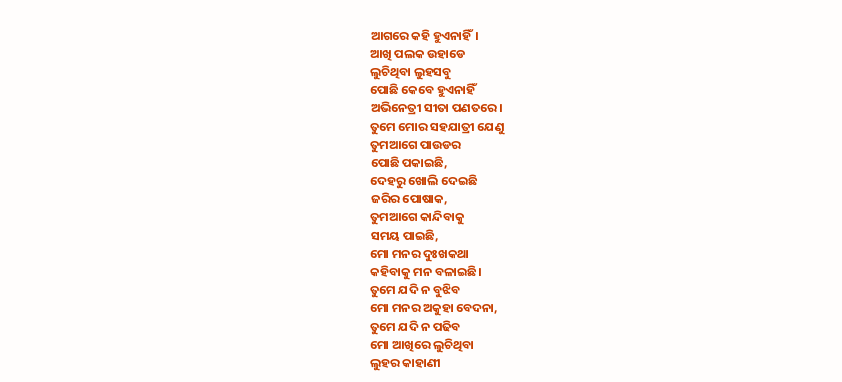ଆଗରେ କହି ହୁଏନାହିଁ।
ଆଖି ପଲକ ଉହାଡେ
ଲୁଚିଥିବା ଲୁହସବୁ
ପୋଛି କେବେ ହୁଏନାହିଁ
ଅଭିନେତ୍ରୀ ସୀତା ପଣତରେ।
ତୁମେ ମୋର ସହଯାତ୍ରୀ ଯେଣୁ
ତୁମଆଗେ ପାଉଡର
ପୋଛି ପକାଇଛି,
ଦେହରୁ ଖୋଲି ଦେଇଛି
ଜରିର ପୋଷାକ,
ତୁମଆଗେ କାନ୍ଦିବାକୁ
ସମୟ ପାଇଛି,
ମୋ ମନର ଦୁଃଖକଥା
କହିବାକୁ ମନ ବଳାଇଛି।
ତୁମେ ଯଦି ନ ବୁଝିବ
ମୋ ମନର ଅକୁହା ବେଦନା,
ତୁମେ ଯଦି ନ ପଢିବ
ମୋ ଆଖିରେ ଲୁଚିଥିବା
ଲୁହର କାହାଣୀ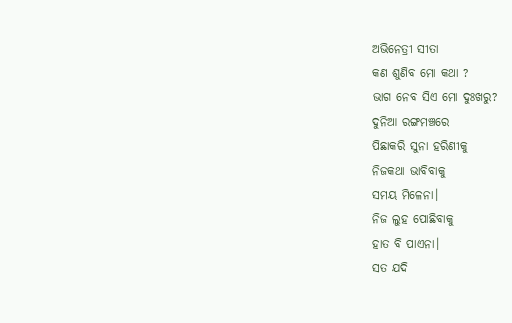ଅଭିନେତ୍ରୀ ସୀତା
କଣ ଶୁଣିବ ମୋ କଥା ?
ଭାଗ ନେବ ସିଏ ମୋ ଦୁଃଖରୁ?
ଦୁନିଆ ରଙ୍ଗମଞ୍ଚରେ
ପିଛାକରି ସୁନା ହରିଣୀକୁ
ନିଜକଥା ଭାବିବାକୁ
ସମୟ ମିଳେନା।
ନିଜ ଲୁହ ପୋଛିବାକୁ
ହାତ ବି ପାଏନା।
ସତ ଯଦି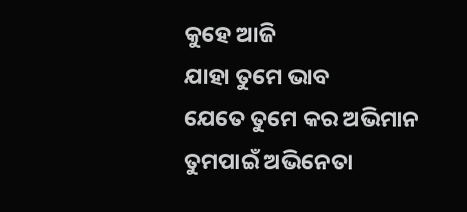କୁହେ ଆଜି
ଯାହା ତୁମେ ଭାବ
ଯେତେ ତୁମେ କର ଅଭିମାନ
ତୁମପାଇଁ ଅଭିନେତା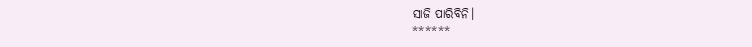ସାଜି ପାରିବିନି।
******